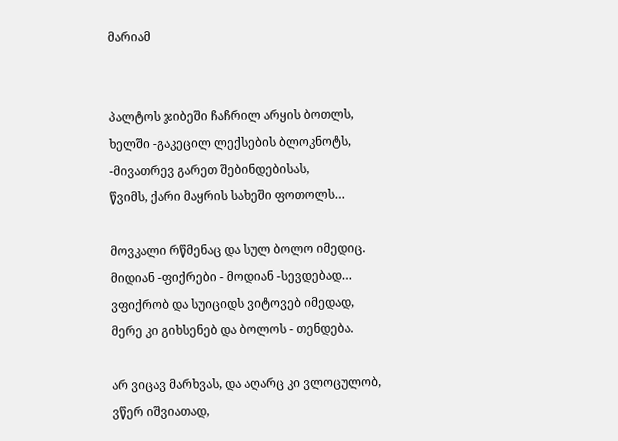მარიამ


პალტოს ჯიბეში ჩაჩრილ არყის ბოთლს,
ხელში -გაკეცილ ლექსების ბლოკნოტს,
-მივათრევ გარეთ შებინდებისას,
წვიმს, ქარი მაყრის სახეში ფოთოლს…

მოვკალი რწმენაც და სულ ბოლო იმედიც.
მიდიან -ფიქრები - მოდიან -სევდებად…
ვფიქრობ და სუიციდს ვიტოვებ იმედად,
მერე კი გიხსენებ და ბოლოს - თენდება.

არ ვიცავ მარხვას, და აღარც კი ვლოცულობ,
ვწერ იშვიათად,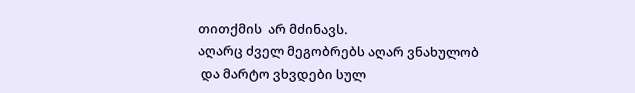თითქმის  არ მძინავს.
აღარც ძველ მეგობრებს აღარ ვნახულობ
 და მარტო ვხვდები სულ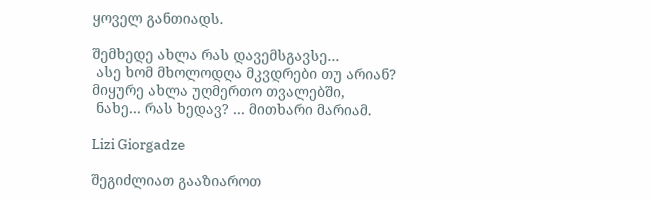ყოველ განთიადს.

შემხედე ახლა რას დავემსგავსე…
 ასე ხომ მხოლოდღა მკვდრები თუ არიან?
მიყურე ახლა უღმერთო თვალებში,
 ნახე… რას ხედავ? … მითხარი მარიამ.

Lizi Giorgadze

შეგიძლიათ გააზიაროთ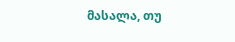მასალა, თუ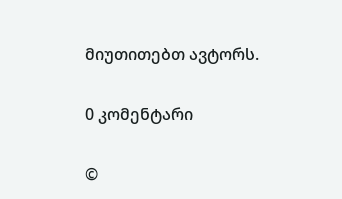მიუთითებთ ავტორს.

0 კომენტარი

©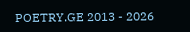POETRY.GE 2013 - 2026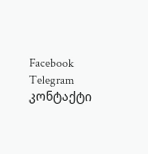Facebook Telegram კონტაქტი